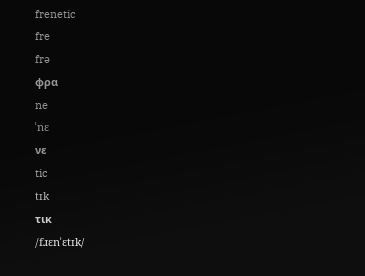frenetic
fre
frə
φρα
ne
ˈnɛ
νε
tic
tɪk
τικ
/fɹɛnˈɛtɪk/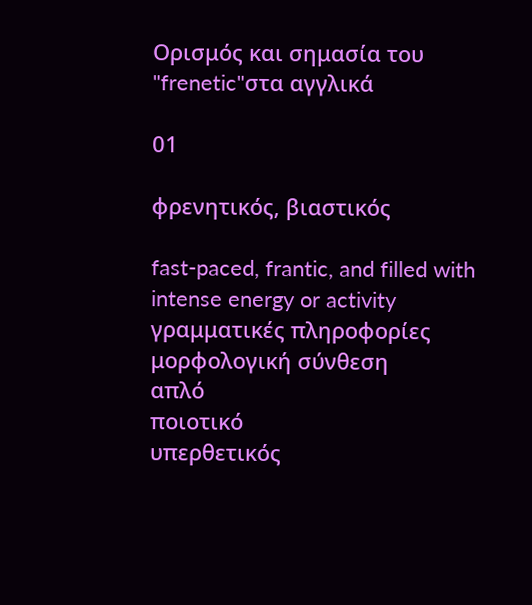Ορισμός και σημασία του "frenetic"στα αγγλικά

01

φρενητικός, βιαστικός

fast-paced, frantic, and filled with intense energy or activity
γραμματικές πληροφορίες
μορφολογική σύνθεση
απλό
ποιοτικό
υπερθετικός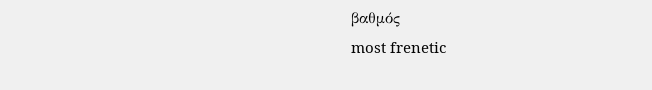βαθμός
most frenetic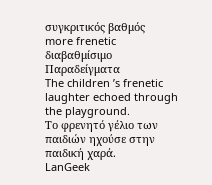συγκριτικός βαθμός
more frenetic
διαβαθμίσιμο
Παραδείγματα
The children ’s frenetic laughter echoed through the playground.
Το φρενητό γέλιο των παιδιών ηχούσε στην παιδική χαρά.
LanGeek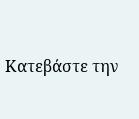Κατεβάστε την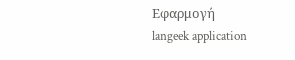Εφαρμογή
langeek application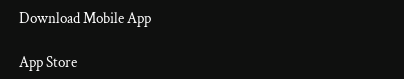Download Mobile App

App Store